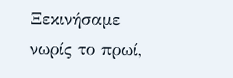Ξεκινήσαμε νωρίς το πρωί,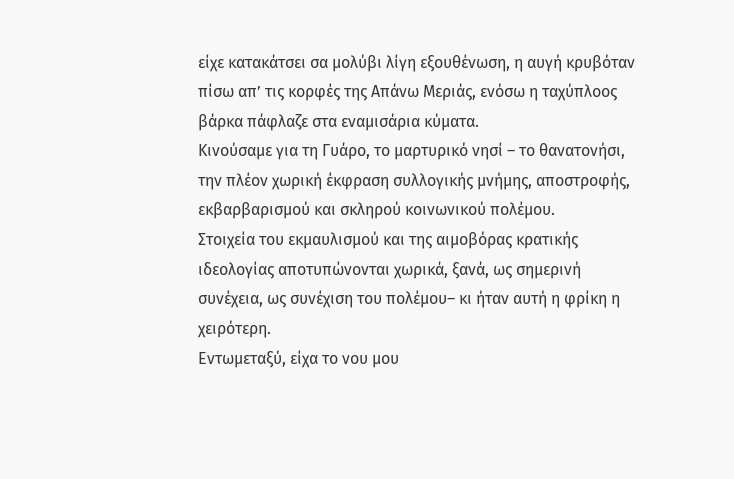είχε κατακάτσει σα μολύβι λίγη εξουθένωση, η αυγή κρυβόταν πίσω απ’ τις κορφές της Απάνω Μεριάς, ενόσω η ταχύπλοος βάρκα πάφλαζε στα εναμισάρια κύματα.
Κινούσαμε για τη Γυάρο, το μαρτυρικό νησί – το θανατονήσι, την πλέον χωρική έκφραση συλλογικής μνήμης, αποστροφής, εκβαρβαρισμού και σκληρού κοινωνικού πολέμου.
Στοιχεία του εκμαυλισμού και της αιμοβόρας κρατικής ιδεολογίας αποτυπώνονται χωρικά, ξανά, ως σημερινή συνέχεια, ως συνέχιση του πολέμου– κι ήταν αυτή η φρίκη η χειρότερη.
Εντωμεταξύ, είχα το νου μου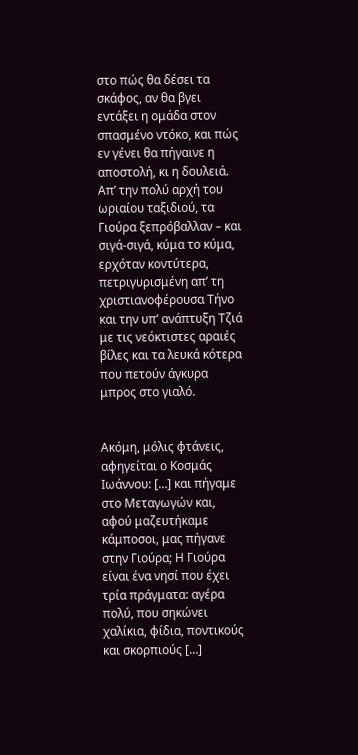στο πώς θα δέσει τα σκάφος, αν θα βγει εντάξει η ομάδα στον σπασμένο ντόκο, και πώς εν γένει θα πήγαινε η αποστολή, κι η δουλειά.
Απ’ την πολύ αρχή του ωριαίου ταξιδιού, τα Γιούρα ξεπρόβαλλαν – και σιγά-σιγά, κύμα το κύμα, ερχόταν κοντύτερα, πετριγυρισμένη απ’ τη χριστιανοφέρουσα Τήνο και την υπ’ ανάπτυξη Τζιά με τις νεόκτιστες αραιές βίλες και τα λευκά κότερα που πετούν άγκυρα μπρος στο γιαλό.


Ακόμη, μόλις φτάνεις, αφηγείται ο Κοσμάς Ιωάννου: […] και πήγαμε στο Μεταγωγών και, αφού μαζευτήκαμε κάμποσοι, μας πήγανε στην Γιούρα; Η Γιούρα είναι ένα νησί που έχει τρία πράγματα: αγέρα πολύ, που σηκώνει χαλίκια, φίδια, ποντικούς και σκορπιούς […]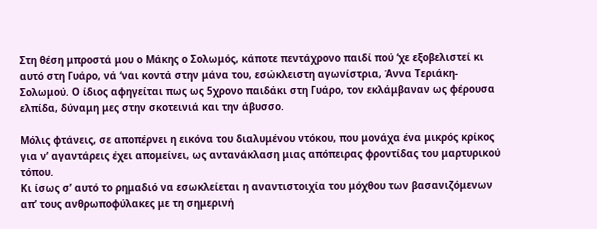Στη θέση μπροστά μου ο Μάκης ο Σολωμός, κάποτε πεντάχρονο παιδί πού ‘χε εξοβελιστεί κι αυτό στη Γυάρο, νά ‘ναι κοντά στην μάνα του, εσώκλειστη αγωνίστρια, Άννα Τεριάκη-Σολωμού. Ο ίδιος αφηγείται πως ως 5χρονο παιδάκι στη Γυάρο, τον εκλάμβαναν ως φέρουσα ελπίδα, δύναμη μες στην σκοτεινιά και την άβυσσο.

Μόλις φτάνεις, σε αποπέρνει η εικόνα του διαλυμένου ντόκου, που μονάχα ένα μικρός κρίκος για ν’ αγαντάρεις έχει απομείνει, ως αντανάκλαση μιας απόπειρας φροντίδας του μαρτυρικού τόπου.
Κι ίσως σ’ αυτό το ρημαδιό να εσωκλείεται η αναντιστοιχία του μόχθου των βασανιζόμενων απ’ τους ανθρωποφύλακες με τη σημερινή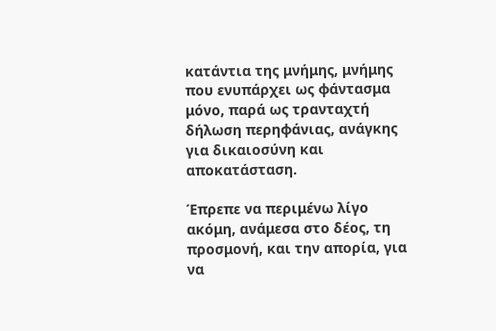κατάντια της μνήμης, μνήμης που ενυπάρχει ως φάντασμα μόνο, παρά ως τρανταχτή δήλωση περηφάνιας, ανάγκης για δικαιοσύνη και αποκατάσταση.

Έπρεπε να περιμένω λίγο ακόμη, ανάμεσα στο δέος, τη προσμονή, και την απορία, για να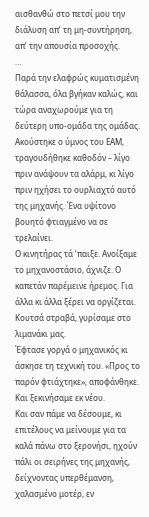αισθανθώ στο πετσί μου την διάλυση απ’ τη μη-συντήρηση, απ’ την απουσία προσοχής.
…
Παρά την ελαφρώς κυματισμένη θάλασσα, όλα βγήκαν καλώς, και τώρα αναχωρούμε για τη δεύτερη υπο-ομάδα της ομάδας.
Ακούστηκε ο ύμνος του ΕΑΜ, τραγουδήθηκε καθοδόν – λίγο πριν ανάψουν τα αλάρμ, κι λίγο πριν ηχήσει το ουρλιαχτό αυτό της μηχανής. Ένα υψίτονο βουητό φτιαγμένο να σε τρελαίνει.
Ο κινητήρας τά ‘παιξε. Ανοίξαμε το μηχανοστάσιο, άχνιζε. Ο καπετάν παρέμεινε ήρεμος. Για άλλα κι άλλα ξέρει να οργίζεται.
Κουτσά στραβά, γυρίσαμε στο λιμανάκι μας.
Έφτασε γοργά ο μηχανικός κι άσκησε τη τεχνική του. «Προς το παρόν φτιάχτηκε», αποφάνθηκε. Και ξεκινήσαμε εκ νέου.
Και σαν πάμε να δέσουμε, κι επιτέλους να μείνουμε για τα καλά πάνω στο ξερονήσι, ηχούν πάλι οι σειρήνες της μηχανής, δείχνοντας υπερθέμανση, χαλασμένο μοτέρ, εν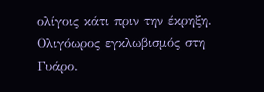ολίγοις κάτι πριν την έκρηξη.
Ολιγόωρος εγκλωβισμός στη Γυάρο.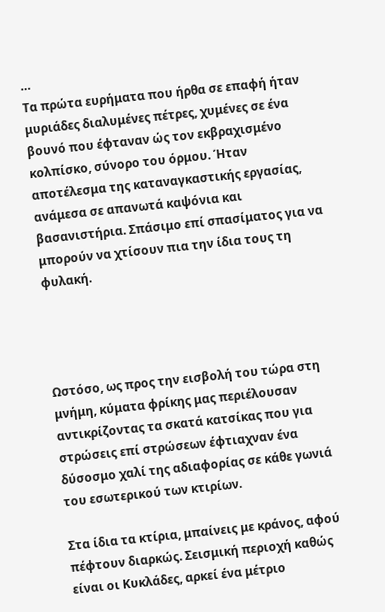…
Τα πρώτα ευρήματα που ήρθα σε επαφή ήταν μυριάδες διαλυμένες πέτρες, χυμένες σε ένα βουνό που έφταναν ώς τον εκβραχισμένο κολπίσκο, σύνορο του όρμου. Ήταν αποτέλεσμα της καταναγκαστικής εργασίας, ανάμεσα σε απανωτά καψόνια και βασανιστήρια. Σπάσιμο επί σπασίματος για να μπορούν να χτίσουν πια την ίδια τους τη φυλακή.




Ωστόσο, ως προς την εισβολή του τώρα στη μνήμη, κύματα φρίκης μας περιέλουσαν αντικρίζοντας τα σκατά κατσίκας που για στρώσεις επί στρώσεων έφτιαχναν ένα δύσοσμο χαλί της αδιαφορίας σε κάθε γωνιά του εσωτερικού των κτιρίων.

Στα ίδια τα κτίρια, μπαίνεις με κράνος, αφού πέφτουν διαρκώς. Σεισμική περιοχή καθώς είναι οι Κυκλάδες, αρκεί ένα μέτριο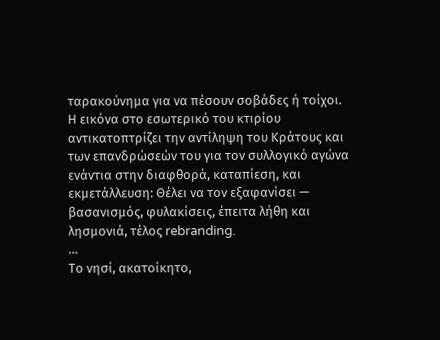ταρακούνημα για να πέσουν σοβάδες ή τοίχοι.
Η εικόνα στο εσωτερικό του κτιρίου αντικατοπτρίζει την αντίληψη του Κράτους και των επανδρώσεών του για τον συλλογικό αγώνα ενάντια στην διαφθορά, καταπίεση, και εκμετάλλευση: Θέλει να τον εξαφανίσει — βασανισμός, φυλακίσεις, έπειτα λήθη και λησμονιά, τέλος rebranding.
…
Το νησί, ακατοίκητο,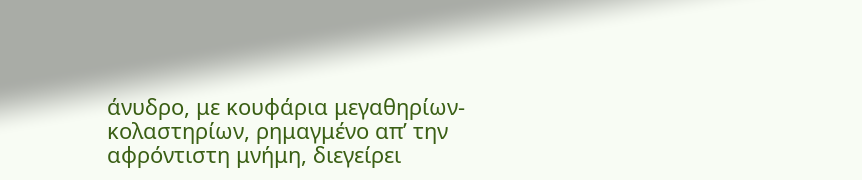άνυδρο, με κουφάρια μεγαθηρίων-κολαστηρίων, ρημαγμένο απ’ την αφρόντιστη μνήμη, διεγείρει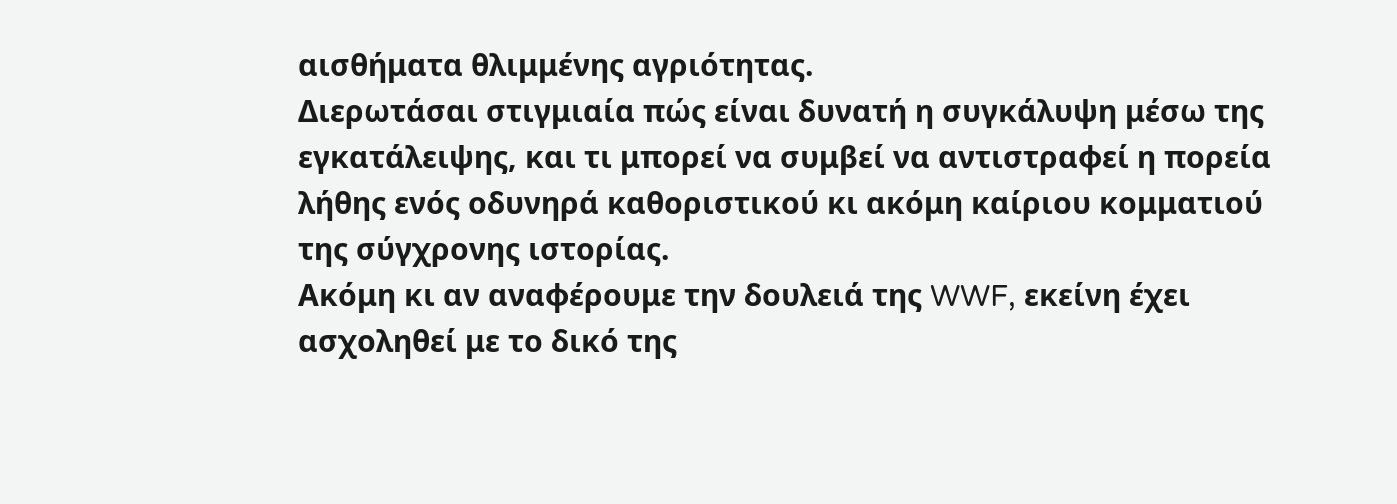αισθήματα θλιμμένης αγριότητας.
Διερωτάσαι στιγμιαία πώς είναι δυνατή η συγκάλυψη μέσω της εγκατάλειψης, και τι μπορεί να συμβεί να αντιστραφεί η πορεία λήθης ενός οδυνηρά καθοριστικού κι ακόμη καίριου κομματιού της σύγχρονης ιστορίας.
Ακόμη κι αν αναφέρουμε την δουλειά της WWF, εκείνη έχει ασχοληθεί με το δικό της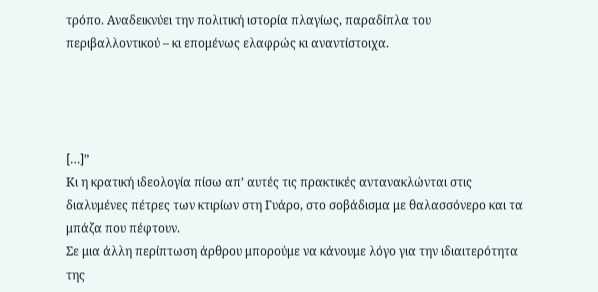τρόπο. Αναδεικνύει την πολιτική ιστορία πλαγίως, παραδίπλα του περιβαλλοντικού – κι επομένως ελαφρώς κι αναντίστοιχα.




[…]”
Κι η κρατική ιδεολογία πίσω απ’ αυτές τις πρακτικές αντανακλώνται στις διαλυμένες πέτρες των κτιρίων στη Γυάρο, στο σοβάδισμα με θαλασσόνερο και τα μπάζα που πέφτουν.
Σε μια άλλη περίπτωση άρθρου μπορούμε να κάνουμε λόγο για την ιδιαιτερότητα της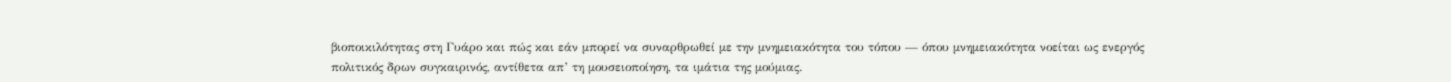βιοποικιλότητας στη Γυάρο και πώς και εάν μπορεί να συναρθρωθεί με την μνημειακότητα του τόπου — όπου μνημειακότητα νοείται ως ενεργός πολιτικός δρων συγκαιρινός, αντίθετα απ’ τη μουσειοποίηση, τα ιμάτια της μούμιας.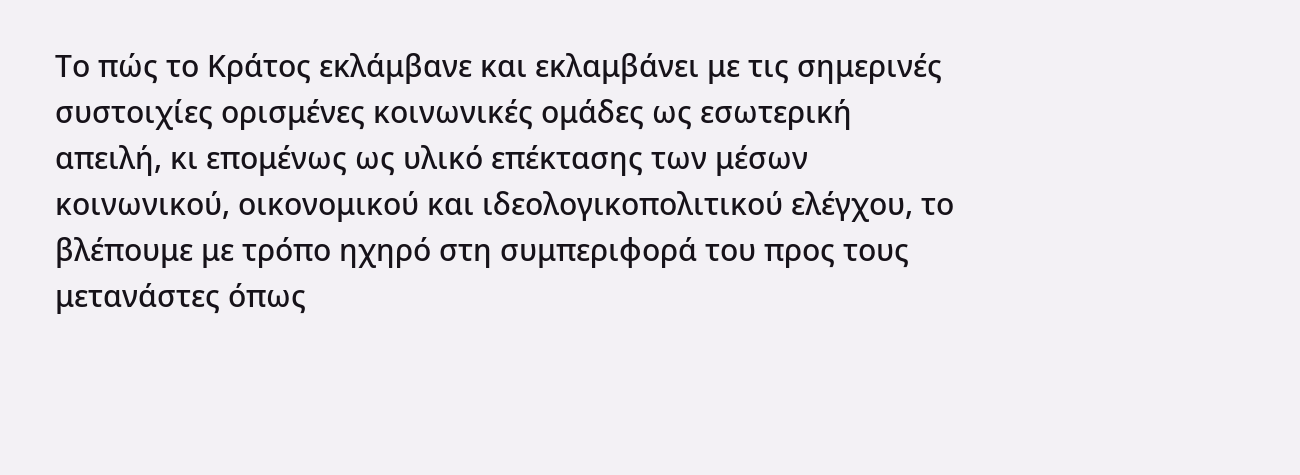Το πώς το Κράτος εκλάμβανε και εκλαμβάνει με τις σημερινές συστοιχίες ορισμένες κοινωνικές ομάδες ως εσωτερική απειλή, κι επομένως ως υλικό επέκτασης των μέσων κοινωνικού, οικονομικού και ιδεολογικοπολιτικού ελέγχου, το βλέπουμε με τρόπο ηχηρό στη συμπεριφορά του προς τους μετανάστες όπως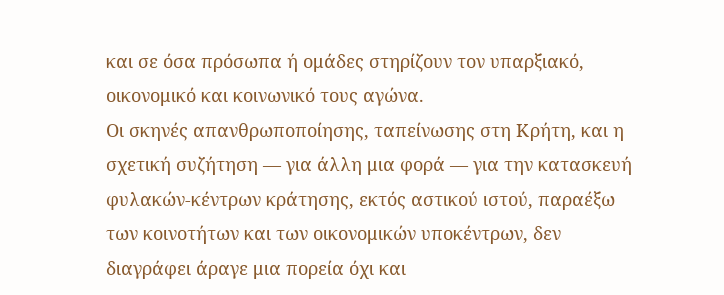και σε όσα πρόσωπα ή ομάδες στηρίζουν τον υπαρξιακό, οικονομικό και κοινωνικό τους αγώνα.
Οι σκηνές απανθρωποποίησης, ταπείνωσης στη Κρήτη, και η σχετική συζήτηση — για άλλη μια φορά — για την κατασκευή φυλακών-κέντρων κράτησης, εκτός αστικού ιστού, παραέξω των κοινοτήτων και των οικονομικών υποκέντρων, δεν διαγράφει άραγε μια πορεία όχι και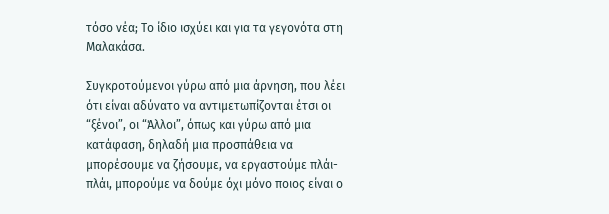τόσο νέα; Το ίδιο ισχύει και για τα γεγονότα στη Μαλακάσα.

Συγκροτούμενοι γύρω από μια άρνηση, που λέει ότι είναι αδύνατο να αντιμετωπίζονται έτσι οι “ξένοι”, οι “Άλλοι”, όπως και γύρω από μια κατάφαση, δηλαδή μια προσπάθεια να μπορέσουμε να ζήσουμε, να εργαστούμε πλάι-πλάι, μπορούμε να δούμε όχι μόνο ποιος είναι ο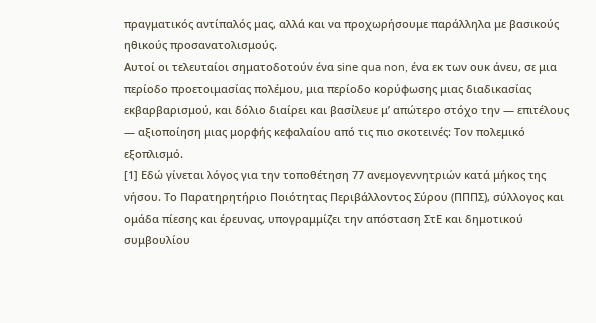πραγματικός αντίπαλός μας, αλλά και να προχωρήσουμε παράλληλα με βασικούς ηθικούς προσανατολισμούς.
Αυτοί οι τελευταίοι σηματοδοτούν ένα sine qua non, ένα εκ των ουκ άνευ, σε μια περίοδο προετοιμασίας πολέμου, μια περίοδο κορύφωσης μιας διαδικασίας εκβαρβαρισμού, και δόλιο διαίρει και βασίλευε μ’ απώτερο στόχο την — επιτέλους — αξιοποίηση μιας μορφής κεφαλαίου από τις πιο σκοτεινές: Τον πολεμικό εξοπλισμό.
[1] Εδώ γίνεται λόγος για την τοποθέτηση 77 ανεμογεννητριών κατά μήκος της νήσου. Το Παρατηρητήριο Ποιότητας Περιβάλλοντος Σύρου (ΠΠΠΣ), σύλλογος και ομάδα πίεσης και έρευνας, υπογραμμίζει την απόσταση ΣτΕ και δημοτικού συμβουλίου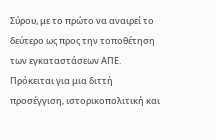Σύρου, με το πρώτο να αναιρεί το δεύτερο ως προς την τοποθέτηση των εγκαταστάσεων ΑΠΕ. Πρόκειται για μια διττή προσέγγιση, ιστορικοπολιτική και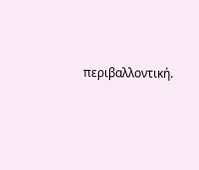περιβαλλοντική.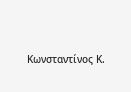Κωνσταντίνος Κ.